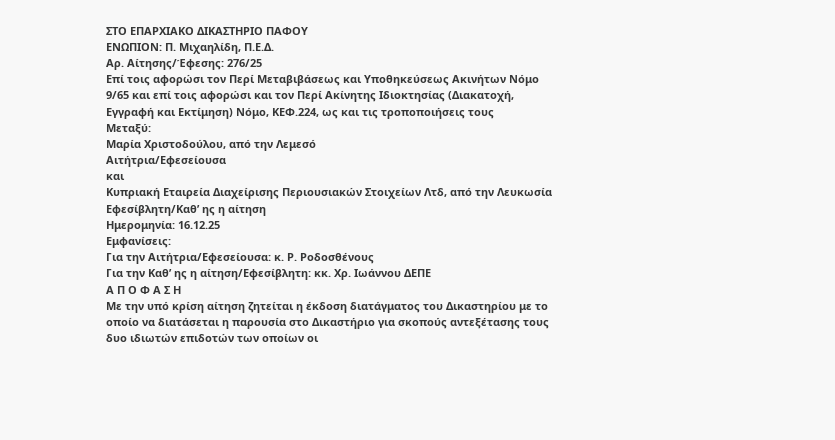ΣΤΟ ΕΠΑΡΧΙΑΚΟ ΔΙΚΑΣΤΗΡΙΟ ΠΑΦΟΥ
ΕΝΩΠΙΟΝ: Π. Μιχαηλίδη, Π.Ε.Δ.
Αρ. Αίτησης/Έφεσης: 276/25
Επί τοις αφορώσι τον Περί Μεταβιβάσεως και Υποθηκεύσεως Ακινήτων Νόμο 9/65 και επί τοις αφορώσι και τον Περί Ακίνητης Ιδιοκτησίας (Διακατοχή, Εγγραφή και Εκτίμηση) Νόμο, ΚΕΦ.224, ως και τις τροποποιήσεις τους
Μεταξύ:
Μαρία Χριστοδούλου, από την Λεμεσό
Αιτήτρια/Εφεσείουσα
και
Κυπριακή Εταιρεία Διαχείρισης Περιουσιακών Στοιχείων Λτδ, από την Λευκωσία
Εφεσίβλητη/Καθ’ ης η αίτηση
Ημερομηνία: 16.12.25
Εμφανίσεις:
Για την Αιτήτρια/Εφεσείουσα: κ. Ρ. Ροδοσθένους
Για την Καθ’ ης η αίτηση/Εφεσίβλητη: κκ. Χρ. Ιωάννου ΔΕΠΕ
Α Π Ο Φ Α Σ Η
Με την υπό κρίση αίτηση ζητείται η έκδοση διατάγματος του Δικαστηρίου με το οποίο να διατάσεται η παρουσία στο Δικαστήριο για σκοπούς αντεξέτασης τους δυο ιδιωτών επιδοτών των οποίων οι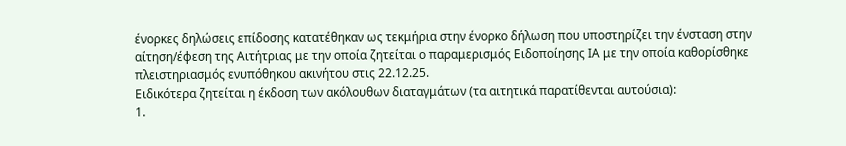ένορκες δηλώσεις επίδοσης κατατέθηκαν ως τεκμήρια στην ένορκο δήλωση που υποστηρίζει την ένσταση στην αίτηση/έφεση της Αιτήτριας με την οποία ζητείται ο παραμερισμός Ειδοποίησης ΙΑ με την οποία καθορίσθηκε πλειστηριασμός ενυπόθηκου ακινήτου στις 22.12.25.
Ειδικότερα ζητείται η έκδοση των ακόλουθων διαταγμάτων (τα αιτητικά παρατίθενται αυτούσια):
1.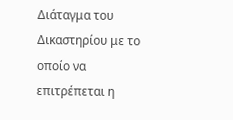Διάταγμα του Δικαστηρίου με το οποίο να επιτρέπεται η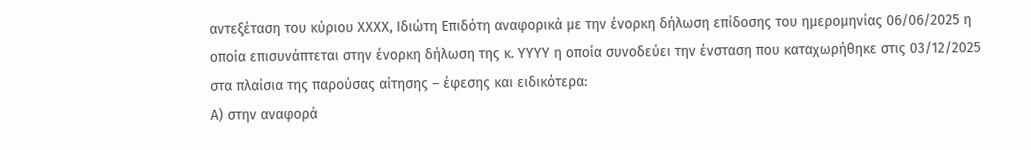αντεξέταση του κύριου ΧΧΧΧ, Ιδιώτη Επιδότη αναφορικά με την ένορκη δήλωση επίδοσης του ημερομηνίας 06/06/2025 η οποία επισυνάπτεται στην ένορκη δήλωση της κ. ΥΥΥΥ η οποία συνοδεύει την ένσταση που καταχωρήθηκε στις 03/12/2025 στα πλαίσια της παρούσας αίτησης – έφεσης και ειδικότερα:
Α) στην αναφορά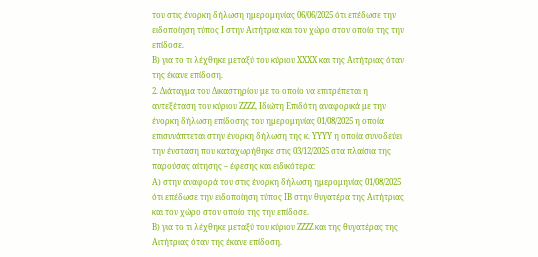του στις ένορκη δήλωση ημερομηνίας 06/06/2025 ότι επέδωσε την ειδοποίηση τύπος Ι στην Αιτήτρια και τον χώρο στον οποίο της την επίδοσε.
Β) για το τι λέχθηκε μεταξύ του κύριου ΧΧΧΧ και της Αιτήτριας όταν της έκανε επίδοση.
2. Διάταγμα του Δικαστηρίου με το οποίο να επιτρέπεται η αντεξέταση του κύριου ΖΖΖΖ, Ιδιώτη Επιδότη αναφορικά με την ένορκη δήλωση επίδοσης του ημερομηνίας 01/08/2025 η οποία επισυνάπτεται στην ένορκη δήλωση της κ. ΥΥΥΥ η οποία συνοδεύει την ένσταση που καταχωρήθηκε στις 03/12/2025 στα πλαίσια της παρούσας αίτησης – έφεσης και ειδικότερα:
Α) στην αναφορά του στις ένορκη δήλωση ημερομηνίας 01/08/2025 ότι επέδωσε την ειδοποίηση τύπος ΙΒ στην θυγατέρα της Αιτήτριας και τον χώρο στον οποίο της την επίδοσε.
Β) για το τι λέχθηκε μεταξύ του κύριου ΖΖΖΖ και της θυγατέρας της Αιτήτριας όταν της έκανε επίδοση.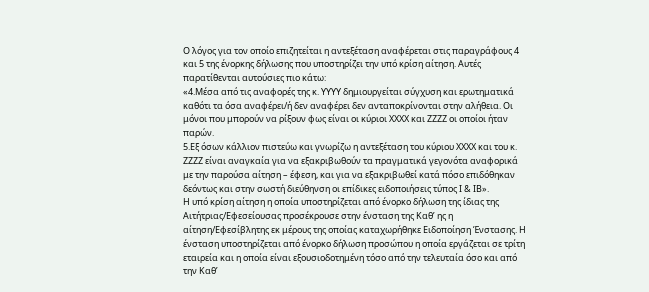Ο λόγος για τον οποίο επιζητείται η αντεξέταση αναφέρεται στις παραγράφους 4 και 5 της ένορκης δήλωσης που υποστηρίζει την υπό κρίση αίτηση. Αυτές παρατίθενται αυτούσιες πιο κάτω:
«4.Μέσα από τις αναφορές της κ. ΥΥΥΥ δημιουργείται σύγχυση και ερωτηματικά καθότι τα όσα αναφέρει/ή δεν αναφέρει δεν ανταποκρίνονται στην αλήθεια. Οι μόνοι που μπορούν να ρίξουν φως είναι οι κύριοι ΧΧΧΧ και ΖΖΖΖ οι οποίοι ήταν παρών.
5.Εξ όσων κάλλιον πιστεύω και γνωρίζω η αντεξέταση του κύριου ΧΧΧΧ και του κ. ΖΖΖΖ είναι αναγκαία για να εξακριβωθούν τα πραγματικά γεγονότα αναφορικά με την παρούσα αίτηση – έφεση, και για να εξακριβωθεί κατά πόσο επιδόθηκαν δεόντως και στην σωστή διεύθηνση οι επίδικες ειδοποιήσεις τύπος Ι & ΙΒ».
Η υπό κρίση αίτηση η οποία υποστηρίζεται από ένορκο δήλωση της ίδιας της Αιτήτριας/Εφεσείουσας προσέκρουσε στην ένσταση της Καθ’ ης η αίτηση/Εφεσίβλητης εκ μέρους της οποίας καταχωρήθηκε Ειδοποίηση Ένστασης. Η ένσταση υποστηρίζεται από ένορκο δήλωση προσώπου η οποία εργάζεται σε τρίτη εταιρεία και η οποία είναι εξουσιοδοτημένη τόσο από την τελευταία όσο και από την Καθ’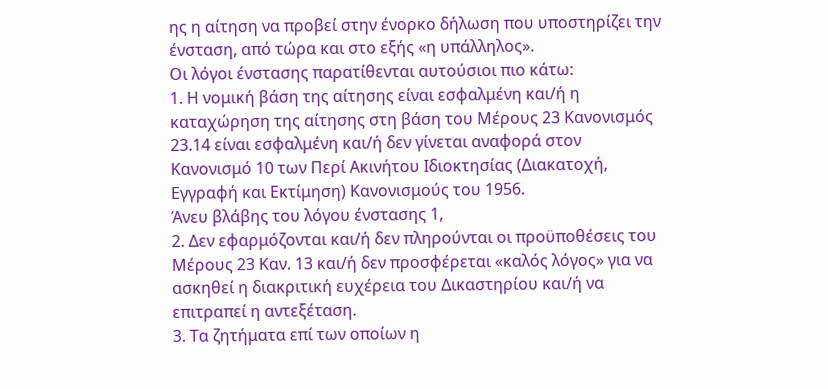ης η αίτηση να προβεί στην ένορκο δήλωση που υποστηρίζει την ένσταση, από τώρα και στο εξής «η υπάλληλος».
Οι λόγοι ένστασης παρατίθενται αυτούσιοι πιο κάτω:
1. Η νομική βάση της αίτησης είναι εσφαλμένη και/ή η καταχώρηση της αίτησης στη βάση του Μέρους 23 Κανονισμός 23.14 είναι εσφαλμένη και/ή δεν γίνεται αναφορά στον Κανονισμό 10 των Περί Ακινήτου Ιδιοκτησίας (Διακατοχή, Εγγραφή και Εκτίμηση) Κανονισμούς του 1956.
Άνευ βλάβης του λόγου ένστασης 1,
2. Δεν εφαρμόζονται και/ή δεν πληρούνται οι προϋποθέσεις του Μέρους 23 Καν. 13 και/ή δεν προσφέρεται «καλός λόγος» για να ασκηθεί η διακριτική ευχέρεια του Δικαστηρίου και/ή να επιτραπεί η αντεξέταση.
3. Τα ζητήματα επί των οποίων η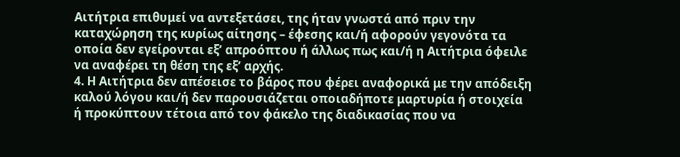Αιτήτρια επιθυμεί να αντεξετάσει, της ήταν γνωστά από πριν την καταχώρηση της κυρίως αίτησης – έφεσης και/ή αφορούν γεγονότα τα οποία δεν εγείρονται εξ’ απροόπτου ή άλλως πως και/ή η Αιτήτρια όφειλε να αναφέρει τη θέση της εξ’ αρχής.
4. Η Αιτήτρια δεν απέσεισε το βάρος που φέρει αναφορικά με την απόδειξη καλού λόγου και/ή δεν παρουσιάζεται οποιαδήποτε μαρτυρία ή στοιχεία ή προκύπτουν τέτοια από τον φάκελο της διαδικασίας που να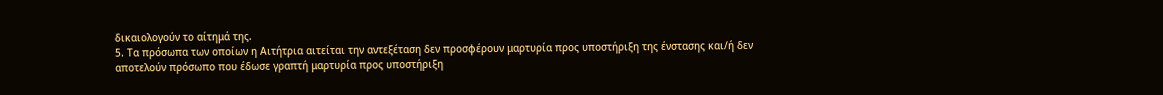δικαιολογούν το αίτημά της.
5. Τα πρόσωπα των οποίων η Αιτήτρια αιτείται την αντεξέταση δεν προσφέρουν μαρτυρία προς υποστήριξη της ένστασης και/ή δεν αποτελούν πρόσωπο που έδωσε γραπτή μαρτυρία προς υποστήριξη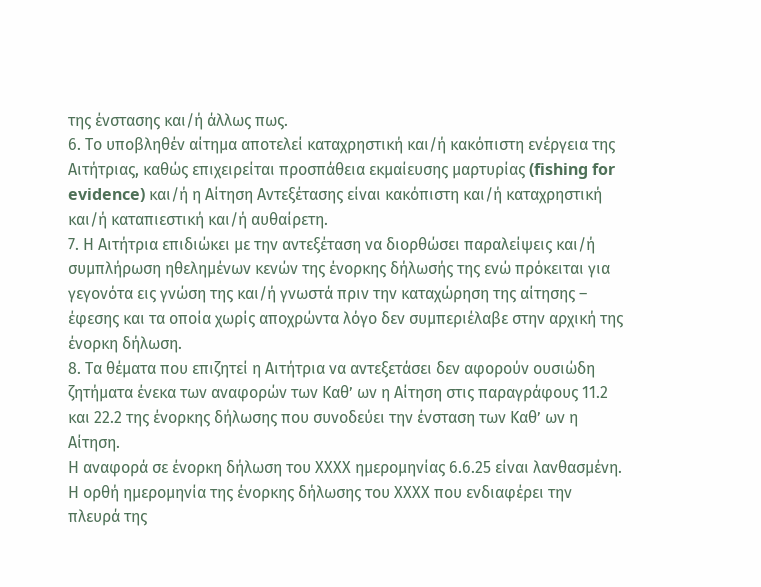της ένστασης και/ή άλλως πως.
6. Το υποβληθέν αίτημα αποτελεί καταχρηστική και/ή κακόπιστη ενέργεια της Αιτήτριας, καθώς επιχειρείται προσπάθεια εκμαίευσης μαρτυρίας (fishing for evidence) και/ή η Αίτηση Αντεξέτασης είναι κακόπιστη και/ή καταχρηστική και/ή καταπιεστική και/ή αυθαίρετη.
7. Η Αιτήτρια επιδιώκει με την αντεξέταση να διορθώσει παραλείψεις και/ή συμπλήρωση ηθελημένων κενών της ένορκης δήλωσής της ενώ πρόκειται για γεγονότα εις γνώση της και/ή γνωστά πριν την καταχώρηση της αίτησης – έφεσης και τα οποία χωρίς αποχρώντα λόγο δεν συμπεριέλαβε στην αρχική της ένορκη δήλωση.
8. Τα θέματα που επιζητεί η Αιτήτρια να αντεξετάσει δεν αφορούν ουσιώδη ζητήματα ένεκα των αναφορών των Καθ’ ων η Αίτηση στις παραγράφους 11.2 και 22.2 της ένορκης δήλωσης που συνοδεύει την ένσταση των Καθ’ ων η Αίτηση.
Η αναφορά σε ένορκη δήλωση του ΧΧΧΧ ημερομηνίας 6.6.25 είναι λανθασμένη. Η ορθή ημερομηνία της ένορκης δήλωσης του ΧΧΧΧ που ενδιαφέρει την πλευρά της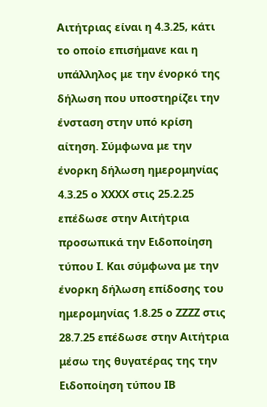Αιτήτριας είναι η 4.3.25, κάτι το οποίο επισήμανε και η υπάλληλος με την ένορκό της δήλωση που υποστηρίζει την ένσταση στην υπό κρίση αίτηση. Σύμφωνα με την ένορκη δήλωση ημερομηνίας 4.3.25 ο ΧΧΧΧ στις 25.2.25 επέδωσε στην Αιτήτρια προσωπικά την Ειδοποίηση τύπου Ι. Και σύμφωνα με την ένορκη δήλωση επίδοσης του ημερομηνίας 1.8.25 ο ΖΖΖΖ στις 28.7.25 επέδωσε στην Αιτήτρια μέσω της θυγατέρας της την Ειδοποίηση τύπου ΙΒ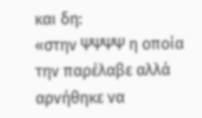και δη:
«στην ΨΨΨΨ η οποία την παρέλαβε αλλά αρνήθηκε να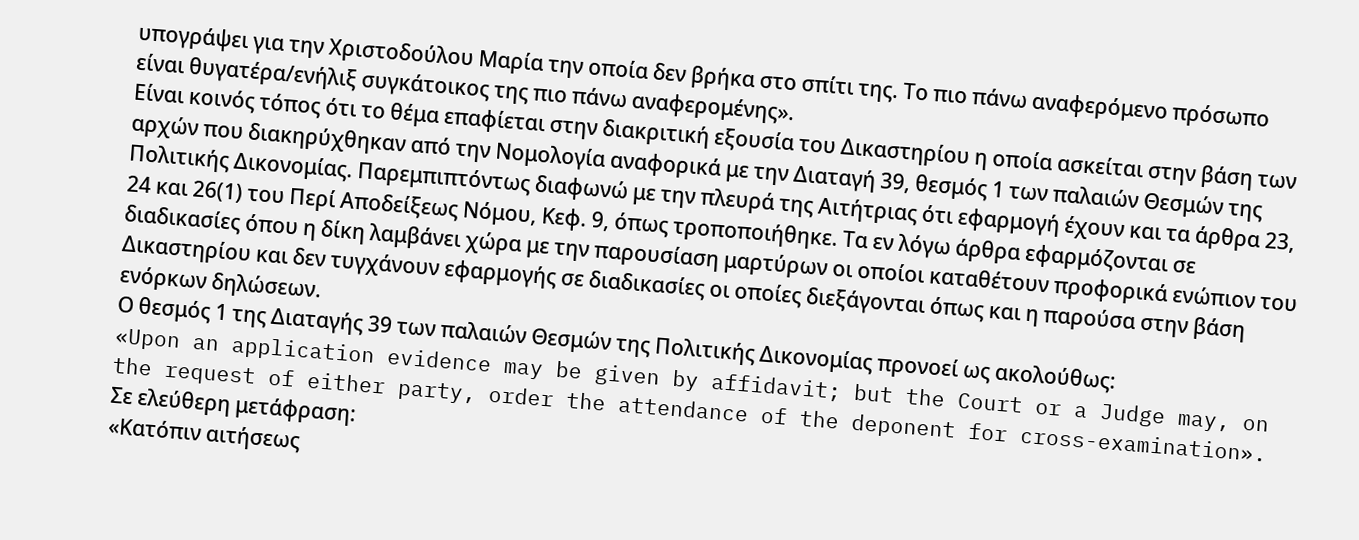υπογράψει για την Χριστοδούλου Μαρία την οποία δεν βρήκα στο σπίτι της. Το πιο πάνω αναφερόμενο πρόσωπο είναι θυγατέρα/ενήλιξ συγκάτοικος της πιο πάνω αναφερομένης».
Είναι κοινός τόπος ότι το θέμα επαφίεται στην διακριτική εξουσία του Δικαστηρίου η οποία ασκείται στην βάση των αρχών που διακηρύχθηκαν από την Νομολογία αναφορικά με την Διαταγή 39, θεσμός 1 των παλαιών Θεσμών της Πολιτικής Δικονομίας. Παρεμπιπτόντως διαφωνώ με την πλευρά της Αιτήτριας ότι εφαρμογή έχουν και τα άρθρα 23, 24 και 26(1) του Περί Αποδείξεως Νόμου, Κεφ. 9, όπως τροποποιήθηκε. Τα εν λόγω άρθρα εφαρμόζονται σε διαδικασίες όπου η δίκη λαμβάνει χώρα με την παρουσίαση μαρτύρων οι οποίοι καταθέτουν προφορικά ενώπιον του Δικαστηρίου και δεν τυγχάνουν εφαρμογής σε διαδικασίες οι οποίες διεξάγονται όπως και η παρούσα στην βάση ενόρκων δηλώσεων.
Ο θεσμός 1 της Διαταγής 39 των παλαιών Θεσμών της Πολιτικής Δικονομίας προνοεί ως ακολούθως:
«Upon an application evidence may be given by affidavit; but the Court or a Judge may, on the request of either party, order the attendance of the deponent for cross-examination».
Σε ελεύθερη μετάφραση:
«Κατόπιν αιτήσεως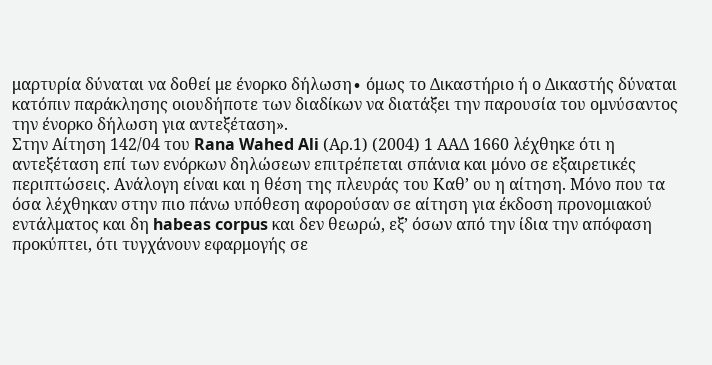μαρτυρία δύναται να δοθεί με ένορκο δήλωση∙ όμως το Δικαστήριο ή ο Δικαστής δύναται κατόπιν παράκλησης οιουδήποτε των διαδίκων να διατάξει την παρουσία του ομνύσαντος την ένορκο δήλωση για αντεξέταση».
Στην Αίτηση 142/04 του Rana Wahed Ali (Αρ.1) (2004) 1 ΑΑΔ 1660 λέχθηκε ότι η αντεξέταση επί των ενόρκων δηλώσεων επιτρέπεται σπάνια και μόνο σε εξαιρετικές περιπτώσεις. Ανάλογη είναι και η θέση της πλευράς του Καθ’ ου η αίτηση. Μόνο που τα όσα λέχθηκαν στην πιο πάνω υπόθεση αφορούσαν σε αίτηση για έκδοση προνομιακού εντάλματος και δη habeas corpus και δεν θεωρώ, εξ’ όσων από την ίδια την απόφαση προκύπτει, ότι τυγχάνουν εφαρμογής σε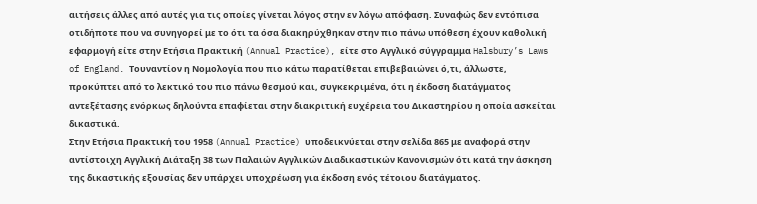αιτήσεις άλλες από αυτές για τις οποίες γίνεται λόγος στην εν λόγω απόφαση. Συναφώς δεν εντόπισα οτιδήποτε που να συνηγορεί με το ότι τα όσα διακηρύχθηκαν στην πιο πάνω υπόθεση έχουν καθολική εφαρμογή είτε στην Ετήσια Πρακτική (Annual Practice), είτε στο Αγγλικό σύγγραμμα Halsbury’s Laws of England. Τουναντίον η Νομολογία που πιο κάτω παρατίθεται επιβεβαιώνει ό,τι, άλλωστε, προκύπτει από το λεκτικό του πιο πάνω θεσμού και, συγκεκριμένα, ότι η έκδοση διατάγματος αντεξέτασης ενόρκως δηλούντα επαφίεται στην διακριτική ευχέρεια του Δικαστηρίου η οποία ασκείται δικαστικά.
Στην Ετήσια Πρακτική του 1958 (Annual Practice) υποδεικνύεται στην σελίδα 865 με αναφορά στην αντίστοιχη Αγγλική Διάταξη 38 των Παλαιών Αγγλικών Διαδικαστικών Κανονισμών ότι κατά την άσκηση της δικαστικής εξουσίας δεν υπάρχει υποχρέωση για έκδοση ενός τέτοιου διατάγματος.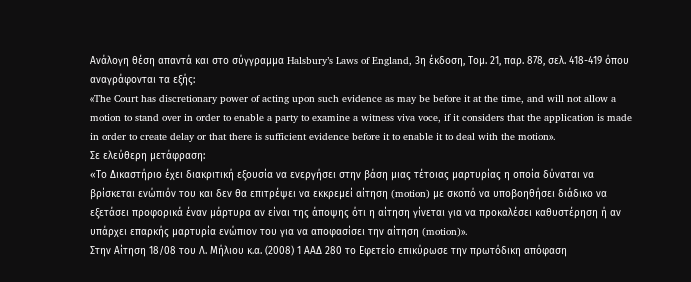Ανάλογη θέση απαντά και στο σύγγραμμα Halsbury’s Laws of England, 3η έκδοση, Τομ. 21, παρ. 878, σελ. 418-419 όπου αναγράφονται τα εξής:
«The Court has discretionary power of acting upon such evidence as may be before it at the time, and will not allow a motion to stand over in order to enable a party to examine a witness viva voce, if it considers that the application is made in order to create delay or that there is sufficient evidence before it to enable it to deal with the motion».
Σε ελεύθερη μετάφραση:
«Το Δικαστήριο έχει διακριτική εξουσία να ενεργήσει στην βάση μιας τέτοιας μαρτυρίας η οποία δύναται να βρίσκεται ενώπιόν του και δεν θα επιτρέψει να εκκρεμεί αίτηση (motion) με σκοπό να υποβοηθήσει διάδικο να εξετάσει προφορικά έναν μάρτυρα αν είναι της άποψης ότι η αίτηση γίνεται για να προκαλέσει καθυστέρηση ή αν υπάρχει επαρκής μαρτυρία ενώπιον του για να αποφασίσει την αίτηση (motion)».
Στην Αίτηση 18/08 του Λ. Μήλιου κ.α. (2008) 1 ΑΑΔ 280 το Εφετείο επικύρωσε την πρωτόδικη απόφαση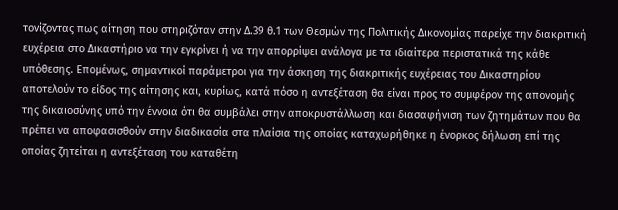τονίζοντας πως αίτηση που στηριζόταν στην Δ.39 θ.1 των Θεσμών της Πολιτικής Δικονομίας παρείχε την διακριτική ευχέρεια στο Δικαστήριο να την εγκρίνει ή να την απορρίψει ανάλογα με τα ιδιαίτερα περιστατικά της κάθε υπόθεσης. Επομένως, σημαντικοί παράμετροι για την άσκηση της διακριτικής ευχέρειας του Δικαστηρίου αποτελούν το είδος της αίτησης και, κυρίως, κατά πόσο η αντεξέταση θα είναι προς το συμφέρον της απονομής της δικαιοσύνης υπό την έννοια ότι θα συμβάλει στην αποκρυστάλλωση και διασαφήνιση των ζητημάτων που θα πρέπει να αποφασισθούν στην διαδικασία στα πλαίσια της οποίας καταχωρήθηκε η ένορκος δήλωση επί της οποίας ζητείται η αντεξέταση του καταθέτη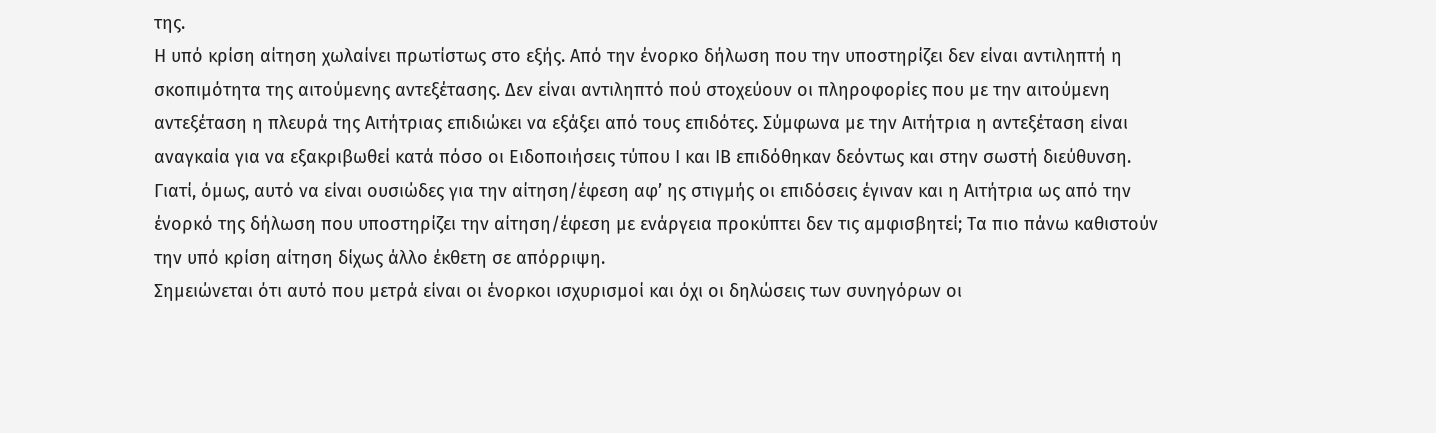της.
Η υπό κρίση αίτηση χωλαίνει πρωτίστως στο εξής. Από την ένορκο δήλωση που την υποστηρίζει δεν είναι αντιληπτή η σκοπιμότητα της αιτούμενης αντεξέτασης. Δεν είναι αντιληπτό πού στοχεύουν οι πληροφορίες που με την αιτούμενη αντεξέταση η πλευρά της Αιτήτριας επιδιώκει να εξάξει από τους επιδότες. Σύμφωνα με την Αιτήτρια η αντεξέταση είναι αναγκαία για να εξακριβωθεί κατά πόσο οι Ειδοποιήσεις τύπου Ι και ΙΒ επιδόθηκαν δεόντως και στην σωστή διεύθυνση. Γιατί, όμως, αυτό να είναι ουσιώδες για την αίτηση/έφεση αφ’ ης στιγμής οι επιδόσεις έγιναν και η Αιτήτρια ως από την ένορκό της δήλωση που υποστηρίζει την αίτηση/έφεση με ενάργεια προκύπτει δεν τις αμφισβητεί; Τα πιο πάνω καθιστούν την υπό κρίση αίτηση δίχως άλλο έκθετη σε απόρριψη.
Σημειώνεται ότι αυτό που μετρά είναι οι ένορκοι ισχυρισμοί και όχι οι δηλώσεις των συνηγόρων οι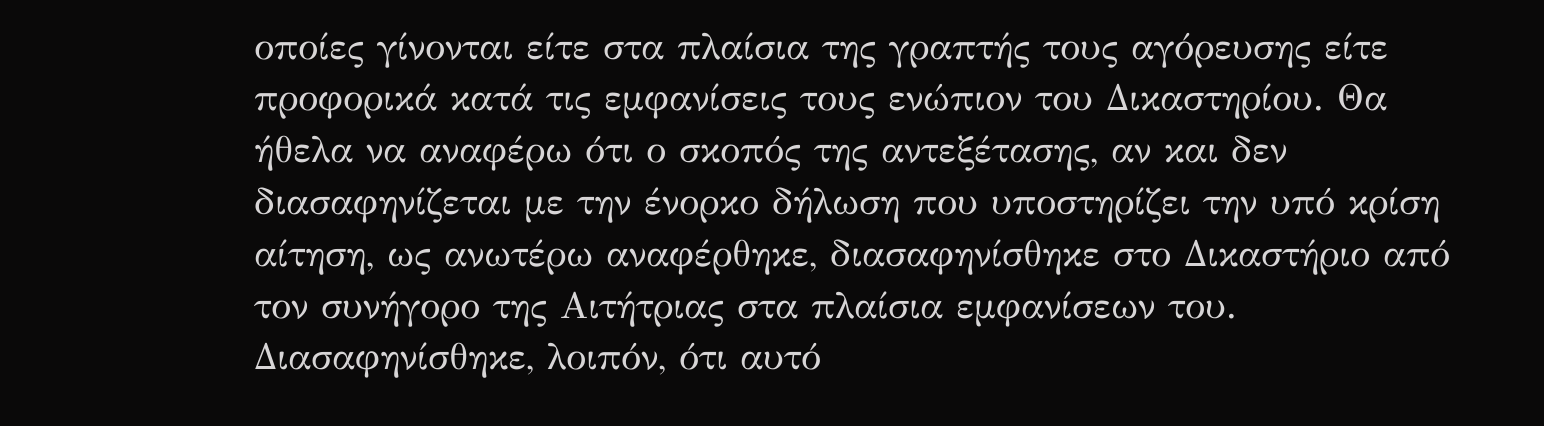οποίες γίνονται είτε στα πλαίσια της γραπτής τους αγόρευσης είτε προφορικά κατά τις εμφανίσεις τους ενώπιον του Δικαστηρίου. Θα ήθελα να αναφέρω ότι ο σκοπός της αντεξέτασης, αν και δεν διασαφηνίζεται με την ένορκο δήλωση που υποστηρίζει την υπό κρίση αίτηση, ως ανωτέρω αναφέρθηκε, διασαφηνίσθηκε στο Δικαστήριο από τον συνήγορο της Αιτήτριας στα πλαίσια εμφανίσεων του. Διασαφηνίσθηκε, λοιπόν, ότι αυτό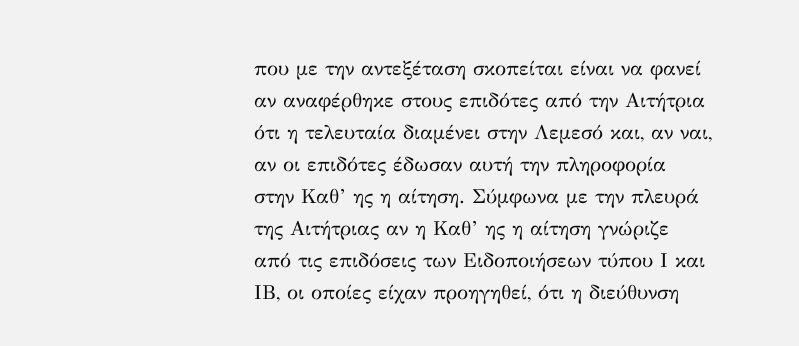που με την αντεξέταση σκοπείται είναι να φανεί αν αναφέρθηκε στους επιδότες από την Αιτήτρια ότι η τελευταία διαμένει στην Λεμεσό και, αν ναι, αν οι επιδότες έδωσαν αυτή την πληροφορία στην Καθ’ ης η αίτηση. Σύμφωνα με την πλευρά της Αιτήτριας αν η Καθ’ ης η αίτηση γνώριζε από τις επιδόσεις των Ειδοποιήσεων τύπου Ι και ΙΒ, οι οποίες είχαν προηγηθεί, ότι η διεύθυνση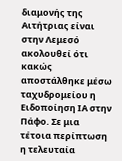διαμονής της Αιτήτριας είναι στην Λεμεσό ακολουθεί ότι κακώς αποστάλθηκε μέσω ταχυδρομείου η Ειδοποίηση ΙΑ στην Πάφο. Σε μια τέτοια περίπτωση η τελευταία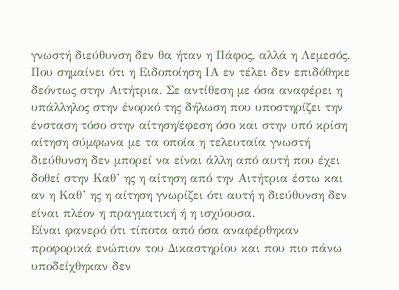γνωστή διεύθυνση δεν θα ήταν η Πάφος, αλλά η Λεμεσός. Που σημαίνει ότι η Ειδοποίηση ΙΑ εν τέλει δεν επιδόθηκε δεόντως στην Αιτήτρια. Σε αντίθεση με όσα αναφέρει η υπάλληλος στην ένορκό της δήλωση που υποστηρίζει την ένσταση τόσο στην αίτηση/έφεση όσο και στην υπό κρίση αίτηση σύμφωνα με τα οποία η τελευταία γνωστή διεύθυνση δεν μπορεί να είναι άλλη από αυτή που έχει δοθεί στην Καθ’ ης η αίτηση από την Αιτήτρια έστω και αν η Καθ’ ης η αίτηση γνωρίζει ότι αυτή η διεύθυνση δεν είναι πλέον η πραγματική ή η ισχύουσα.
Είναι φανερό ότι τίποτα από όσα αναφέρθηκαν προφορικά ενώπιον του Δικαστηρίου και που πιο πάνω υποδείχθηκαν δεν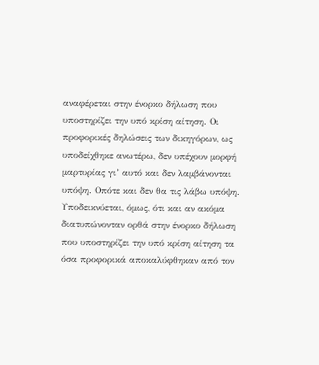αναφέρεται στην ένορκο δήλωση που υποστηρίζει την υπό κρίση αίτηση. Οι προφορικές δηλώσεις των δικηγόρων, ως υποδείχθηκε ανωτέρω, δεν υπέχουν μορφή μαρτυρίας γι’ αυτό και δεν λαμβάνονται υπόψη. Οπότε και δεν θα τις λάβω υπόψη. Υποδεικνύεται, όμως, ότι και αν ακόμα διατυπώνονταν ορθά στην ένορκο δήλωση που υποστηρίζει την υπό κρίση αίτηση τα όσα προφορικά αποκαλύφθηκαν από τον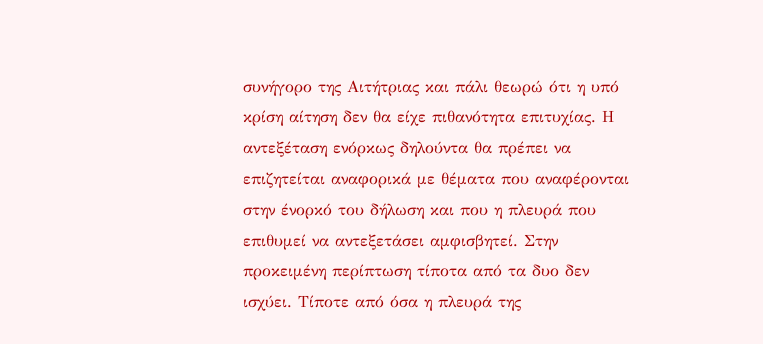συνήγορο της Αιτήτριας και πάλι θεωρώ ότι η υπό κρίση αίτηση δεν θα είχε πιθανότητα επιτυχίας. Η αντεξέταση ενόρκως δηλούντα θα πρέπει να επιζητείται αναφορικά με θέματα που αναφέρονται στην ένορκό του δήλωση και που η πλευρά που επιθυμεί να αντεξετάσει αμφισβητεί. Στην προκειμένη περίπτωση τίποτα από τα δυο δεν ισχύει. Τίποτε από όσα η πλευρά της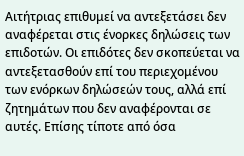Αιτήτριας επιθυμεί να αντεξετάσει δεν αναφέρεται στις ένορκες δηλώσεις των επιδοτών. Οι επιδότες δεν σκοπεύεται να αντεξετασθούν επί του περιεχομένου των ενόρκων δηλώσεών τους, αλλά επί ζητημάτων που δεν αναφέρονται σε αυτές. Επίσης τίποτε από όσα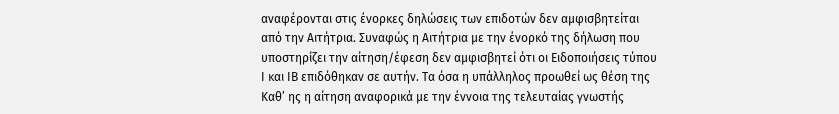αναφέρονται στις ένορκες δηλώσεις των επιδοτών δεν αμφισβητείται από την Αιτήτρια. Συναφώς η Αιτήτρια με την ένορκό της δήλωση που υποστηρίζει την αίτηση/έφεση δεν αμφισβητεί ότι οι Ειδοποιήσεις τύπου Ι και ΙΒ επιδόθηκαν σε αυτήν. Τα όσα η υπάλληλος προωθεί ως θέση της Καθ’ ης η αίτηση αναφορικά με την έννοια της τελευταίας γνωστής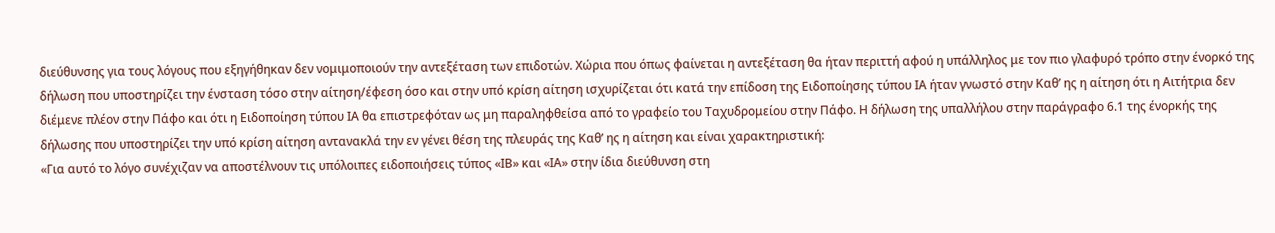διεύθυνσης για τους λόγους που εξηγήθηκαν δεν νομιμοποιούν την αντεξέταση των επιδοτών. Χώρια που όπως φαίνεται η αντεξέταση θα ήταν περιττή αφού η υπάλληλος με τον πιο γλαφυρό τρόπο στην ένορκό της δήλωση που υποστηρίζει την ένσταση τόσο στην αίτηση/έφεση όσο και στην υπό κρίση αίτηση ισχυρίζεται ότι κατά την επίδοση της Ειδοποίησης τύπου ΙΑ ήταν γνωστό στην Καθ’ ης η αίτηση ότι η Αιτήτρια δεν διέμενε πλέον στην Πάφο και ότι η Ειδοποίηση τύπου ΙΑ θα επιστρεφόταν ως μη παραληφθείσα από το γραφείο του Ταχυδρομείου στην Πάφο. Η δήλωση της υπαλλήλου στην παράγραφο 6.1 της ένορκής της δήλωσης που υποστηρίζει την υπό κρίση αίτηση αντανακλά την εν γένει θέση της πλευράς της Καθ’ ης η αίτηση και είναι χαρακτηριστική:
«Για αυτό το λόγο συνέχιζαν να αποστέλνουν τις υπόλοιπες ειδοποιήσεις τύπος «ΙΒ» και «ΙΑ» στην ίδια διεύθυνση στη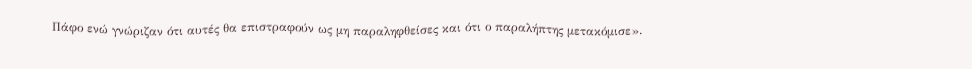Πάφο ενώ γνώριζαν ότι αυτές θα επιστραφούν ως μη παραληφθείσες και ότι ο παραλήπτης μετακόμισε».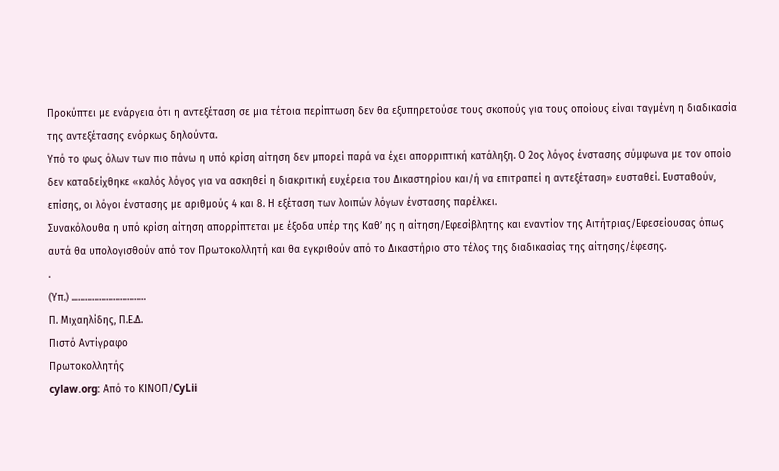Προκύπτει με ενάργεια ότι η αντεξέταση σε μια τέτοια περίπτωση δεν θα εξυπηρετούσε τους σκοπούς για τους οποίους είναι ταγμένη η διαδικασία της αντεξέτασης ενόρκως δηλούντα.
Υπό το φως όλων των πιο πάνω η υπό κρίση αίτηση δεν μπορεί παρά να έχει απορριπτική κατάληξη. Ο 2ος λόγος ένστασης σύμφωνα με τον οποίο δεν καταδείχθηκε «καλός λόγος για να ασκηθεί η διακριτική ευχέρεια του Δικαστηρίου και/ή να επιτραπεί η αντεξέταση» ευσταθεί. Ευσταθούν, επίσης, οι λόγοι ένστασης με αριθμούς 4 και 8. Η εξέταση των λοιπών λόγων ένστασης παρέλκει.
Συνακόλουθα η υπό κρίση αίτηση απορρίπτεται με έξοδα υπέρ της Καθ’ ης η αίτηση/Εφεσίβλητης και εναντίον της Αιτήτριας/Εφεσείουσας όπως αυτά θα υπολογισθούν από τον Πρωτοκολλητή και θα εγκριθούν από το Δικαστήριο στο τέλος της διαδικασίας της αίτησης/έφεσης.
.
(Υπ.) ..…………………………
Π. Μιχαηλίδης, Π.Ε.Δ.
Πιστό Αντίγραφο
Πρωτοκολλητής
cylaw.org: Από το ΚΙΝOΠ/CyLii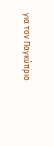για τον Παγκύπριο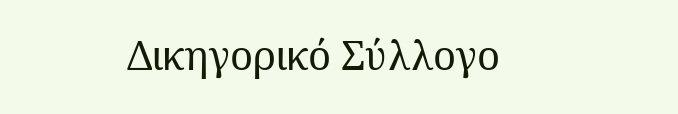Δικηγορικό Σύλλογο